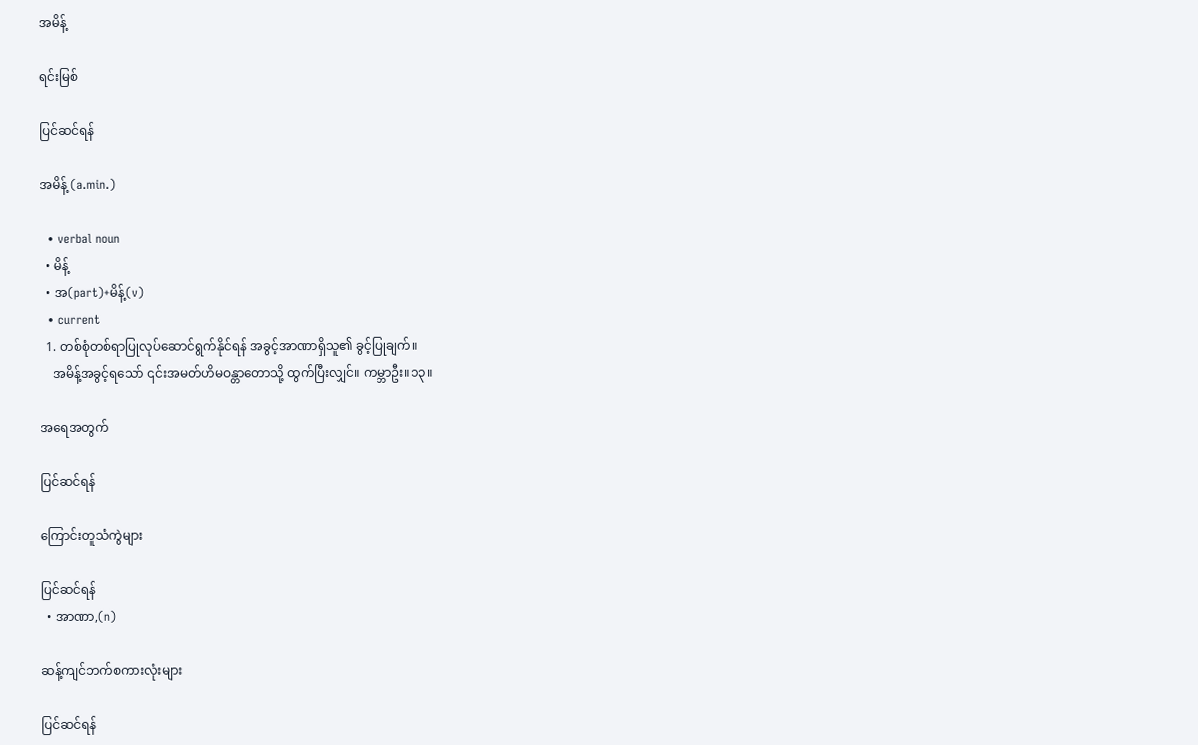အမိန့်

ရင်းမြစ်

ပြင်ဆင်ရန်

အမိန့် (a.min.)

  • verbal noun
  • မိန့်
  • အ(part)+မိန့်(v)
  • current
  1. တစ်စုံတစ်ရာပြုလုပ်ဆောင်ရွက်နိုင်ရန် အခွင့်အာဏာရှိသူ၏ ခွင့်ပြုချက်။
    အမိန့်အခွင့်ရသော် ၎င်းအမတ်ဟိမဝန္တာတောသို့ ထွက်ပြီးလျှင်။ ကမ္ဘာဦး။၁၃။

အရေအတွက်

ပြင်ဆင်ရန်

ကြောင်းတူသံကွဲများ

ပြင်ဆင်ရန်
  • အာဏာ,(n)

ဆန့်ကျင်ဘက်စကားလုံးများ

ပြင်ဆင်ရန်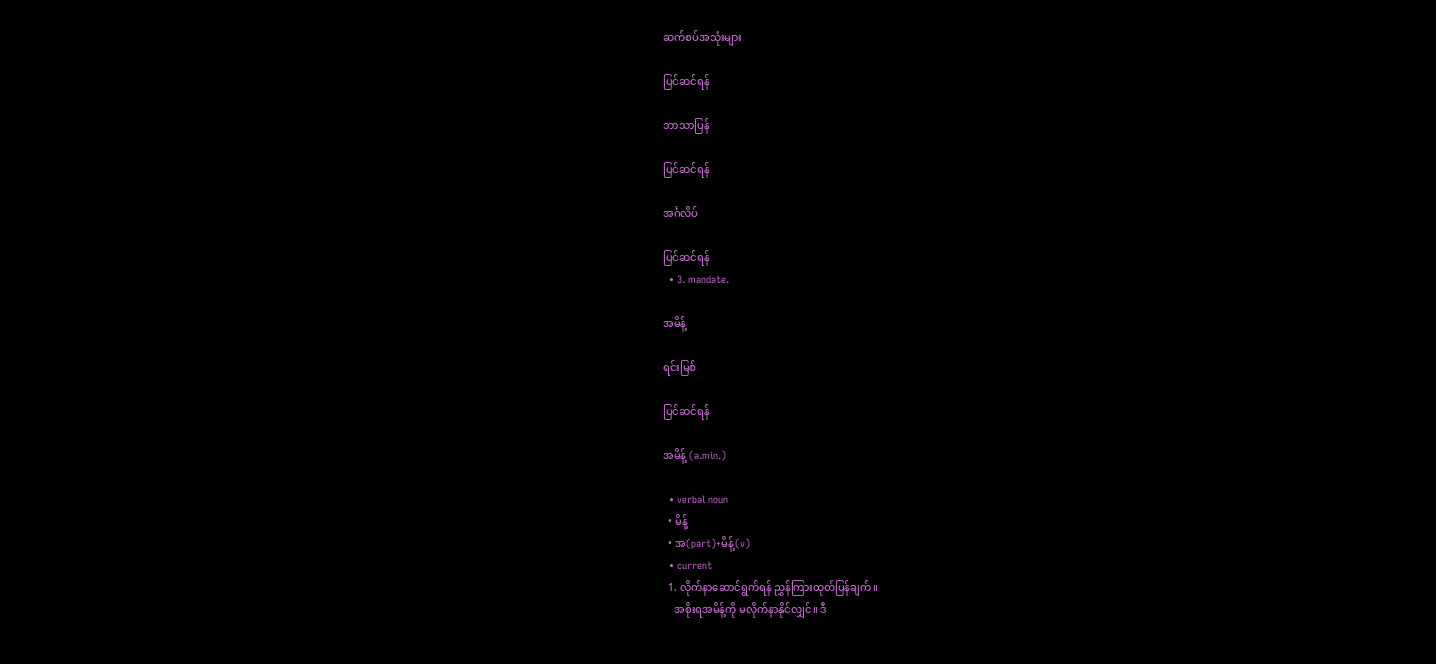ဆက်စပ်အသုံးများ

ပြင်ဆင်ရန်

ဘာသာပြန်

ပြင်ဆင်ရန်

အင်္ဂလိပ်

ပြင်ဆင်ရန်
  • 3. mandate.

အမိန့်

ရင်းမြစ်

ပြင်ဆင်ရန်

အမိန့် (a.min.)

  • verbal noun
  • မိန့်
  • အ(part)+မိန့်(v)
  • current
  1. လိုက်နာဆောင်ရွက်ရန် ညွှန်ကြားထုတ်ပြန်ချက်။
    အစိုးရအမိန့်ကို မလိုက်နာနိုင်လျှင်။ ဒီ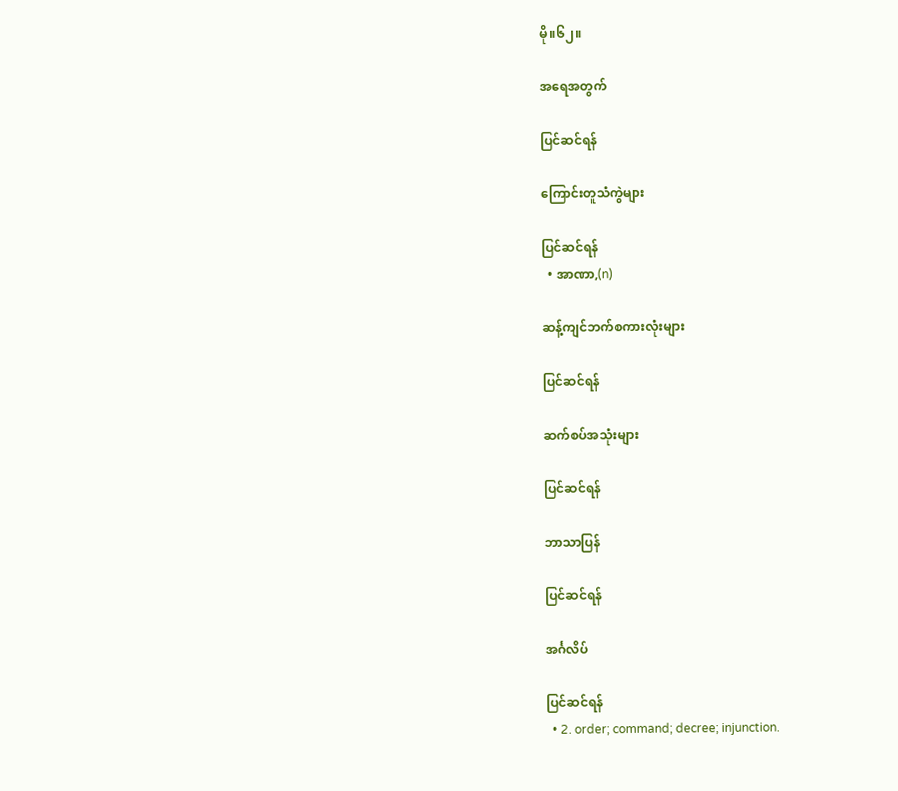မို။၆၂။

အရေအတွက်

ပြင်ဆင်ရန်

ကြောင်းတူသံကွဲများ

ပြင်ဆင်ရန်
  • အာဏာ,(n)

ဆန့်ကျင်ဘက်စကားလုံးများ

ပြင်ဆင်ရန်

ဆက်စပ်အသုံးများ

ပြင်ဆင်ရန်

ဘာသာပြန်

ပြင်ဆင်ရန်

အင်္ဂလိပ်

ပြင်ဆင်ရန်
  • 2. order; command; decree; injunction.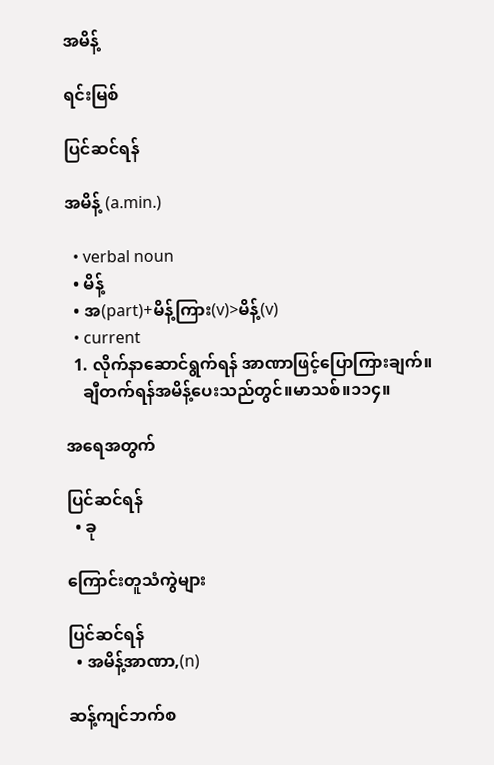အမိန့်

ရင်းမြစ်

ပြင်ဆင်ရန်

အမိန့် (a.min.)

  • verbal noun
  • မိန့်
  • အ(part)+မိန့်ကြား(v)>မိန့်(v)
  • current
  1. လိုက်နာဆောင်ရွက်ရန် အာဏာဖြင့်ပြောကြားချက်။
    ချီတက်ရန်အမိန့်ပေးသည်တွင်။မာသစ်။၁၁၄။

အရေအတွက်

ပြင်ဆင်ရန်
  • ခု

ကြောင်းတူသံကွဲများ

ပြင်ဆင်ရန်
  • အမိန့်အာဏာ,(n)

ဆန့်ကျင်ဘက်စ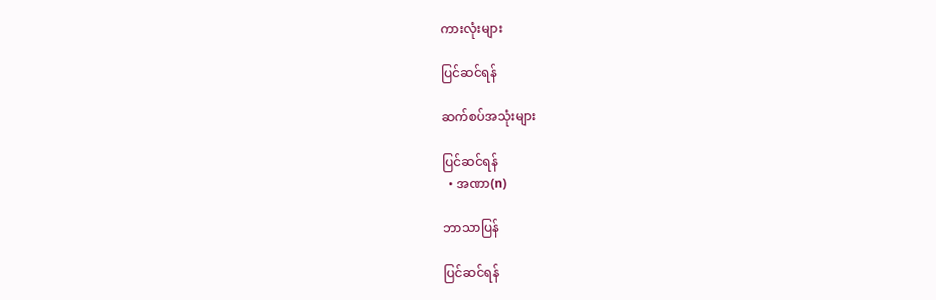ကားလုံးများ

ပြင်ဆင်ရန်

ဆက်စပ်အသုံးများ

ပြင်ဆင်ရန်
  • အဏာ(n)

ဘာသာပြန်

ပြင်ဆင်ရန်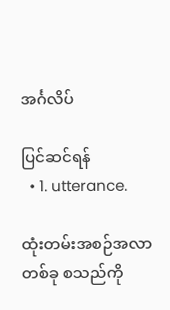အင်္ဂလိပ်

ပြင်ဆင်ရန်
  • 1. utterance.

ထုံးတမ်းအစဉ်အလာတစ်ခု စသည်ကို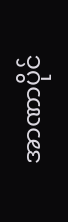အာဏာပိုင်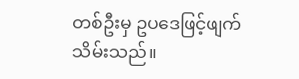တစ်ဦးမှ ဥပဒေဖြင့်ဖျက်သိမ်းသည်။